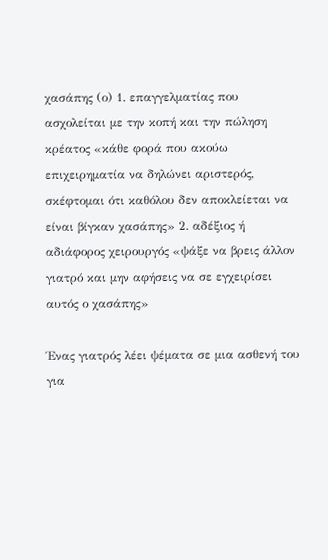χασάπης (ο) 1. επαγγελματίας που ασχολείται με την κοπή και την πώληση κρέατος «κάθε φορά που ακούω επιχειρηματία να δηλώνει αριστερός, σκέφτομαι ότι καθόλου δεν αποκλείεται να είναι βίγκαν χασάπης» 2. αδέξιος ή αδιάφορος χειρουργός «ψάξε να βρεις άλλον γιατρό και μην αφήσεις να σε εγχειρίσει αυτός ο χασάπης»

Ένας γιατρός λέει ψέματα σε μια ασθενή του για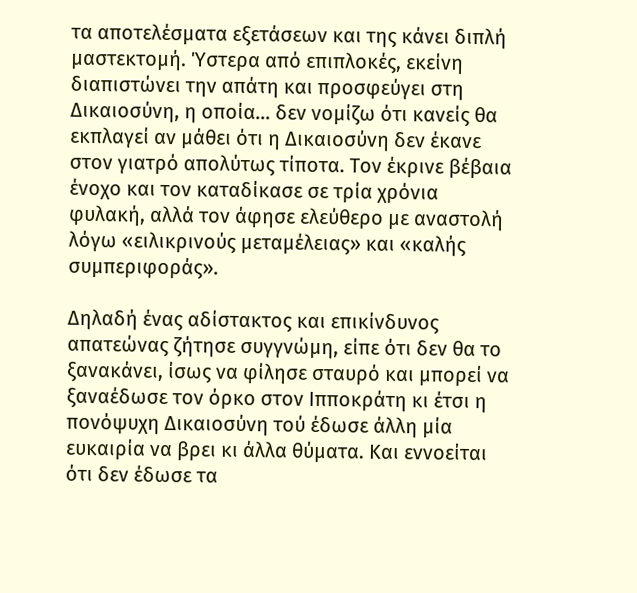τα αποτελέσματα εξετάσεων και της κάνει διπλή μαστεκτομή. Ύστερα από επιπλοκές, εκείνη διαπιστώνει την απάτη και προσφεύγει στη Δικαιοσύνη, η οποία… δεν νομίζω ότι κανείς θα εκπλαγεί αν μάθει ότι η Δικαιοσύνη δεν έκανε στον γιατρό απολύτως τίποτα. Τον έκρινε βέβαια ένοχο και τον καταδίκασε σε τρία χρόνια φυλακή, αλλά τον άφησε ελεύθερο με αναστολή λόγω «ειλικρινούς μεταμέλειας» και «καλής συμπεριφοράς».

Δηλαδή ένας αδίστακτος και επικίνδυνος απατεώνας ζήτησε συγγνώμη, είπε ότι δεν θα το ξανακάνει, ίσως να φίλησε σταυρό και μπορεί να ξαναέδωσε τον όρκο στον Ιπποκράτη κι έτσι η πονόψυχη Δικαιοσύνη τού έδωσε άλλη μία ευκαιρία να βρει κι άλλα θύματα. Και εννοείται ότι δεν έδωσε τα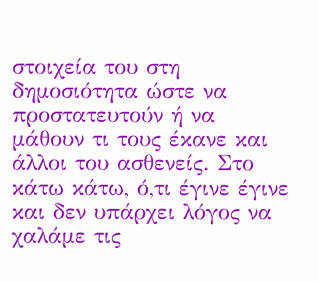στοιχεία του στη δημοσιότητα ώστε να προστατευτούν ή να μάθουν τι τους έκανε και άλλοι του ασθενείς. Στο κάτω κάτω, ό,τι έγινε έγινε και δεν υπάρχει λόγος να χαλάμε τις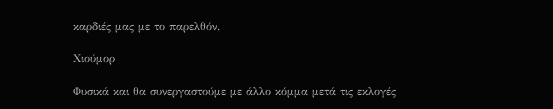καρδιές μας με το παρελθόν.

Χιούμορ

Φυσικά και θα συνεργαστούμε με άλλο κόμμα μετά τις εκλογές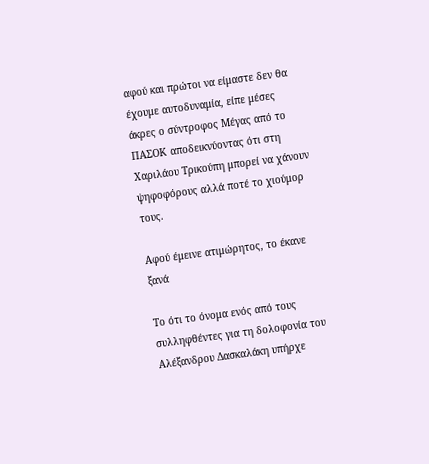αφού και πρώτοι να είμαστε δεν θα έχουμε αυτοδυναμία, είπε μέσες άκρες ο σύντροφος Μέγας από το ΠΑΣΟΚ αποδεικνύοντας ότι στη Χαριλάου Τρικούπη μπορεί να χάνουν ψηφοφόρους αλλά ποτέ το χιούμορ τους.

Αφού έμεινε ατιμώρητος, το έκανε ξανά

Το ότι το όνομα ενός από τους συλληφθέντες για τη δολοφονία του Αλέξανδρου Δασκαλάκη υπήρχε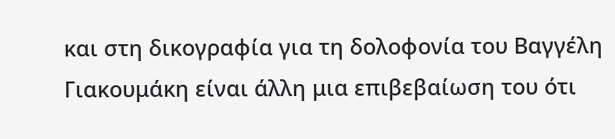και στη δικογραφία για τη δολοφονία του Βαγγέλη Γιακουμάκη είναι άλλη μια επιβεβαίωση του ότι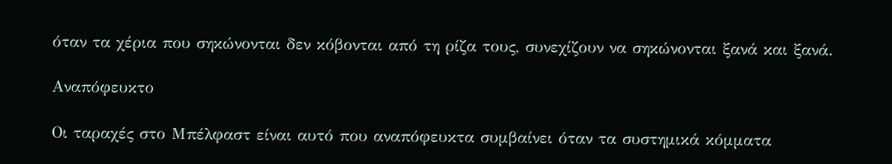όταν τα χέρια που σηκώνονται δεν κόβονται από τη ρίζα τους, συνεχίζουν να σηκώνονται ξανά και ξανά.

Αναπόφευκτο

Οι ταραχές στο Μπέλφαστ είναι αυτό που αναπόφευκτα συμβαίνει όταν τα συστημικά κόμματα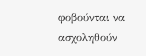φοβούνται να ασχοληθούν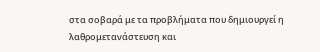στα σοβαρά με τα προβλήματα που δημιουργεί η λαθρομετανάστευση και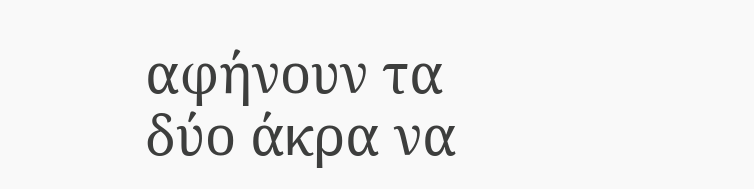αφήνουν τα δύο άκρα να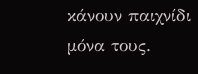κάνουν παιχνίδι μόνα τους.